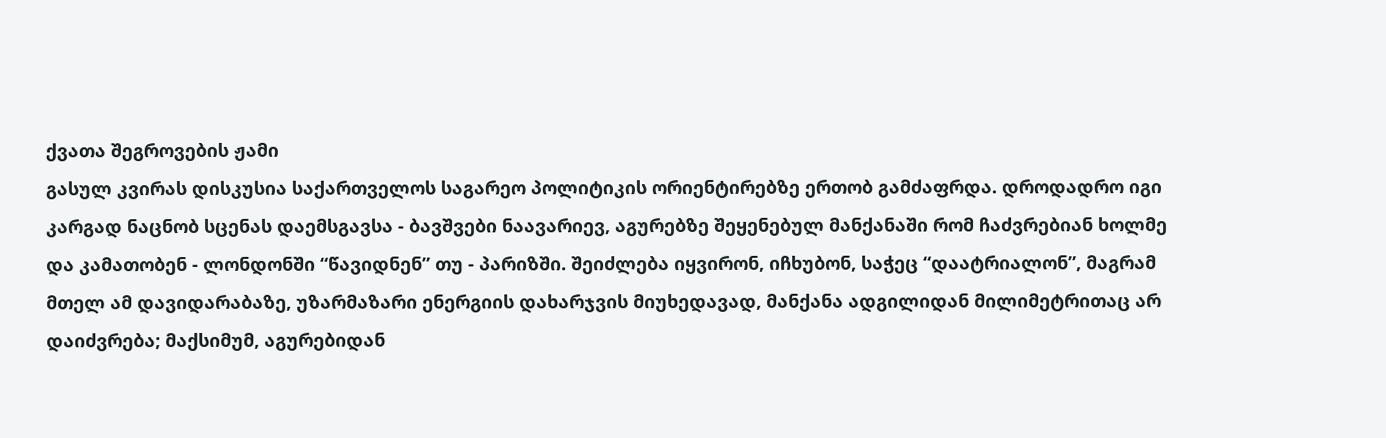ქვათა შეგროვების ჟამი
გასულ კვირას დისკუსია საქართველოს საგარეო პოლიტიკის ორიენტირებზე ერთობ გამძაფრდა. დროდადრო იგი კარგად ნაცნობ სცენას დაემსგავსა - ბავშვები ნაავარიევ, აგურებზე შეყენებულ მანქანაში რომ ჩაძვრებიან ხოლმე და კამათობენ - ლონდონში “წავიდნენ” თუ - პარიზში. შეიძლება იყვირონ, იჩხუბონ, საჭეც “დაატრიალონ”, მაგრამ მთელ ამ დავიდარაბაზე, უზარმაზარი ენერგიის დახარჯვის მიუხედავად, მანქანა ადგილიდან მილიმეტრითაც არ დაიძვრება; მაქსიმუმ, აგურებიდან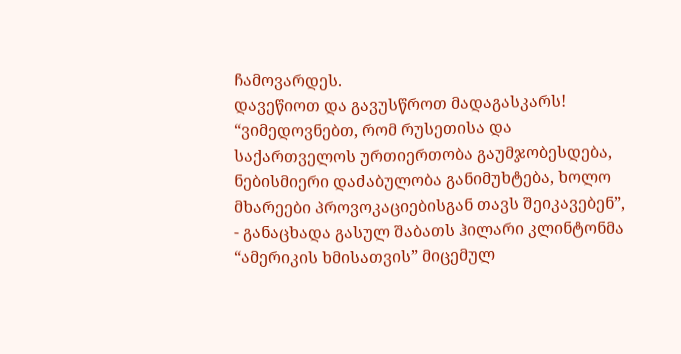ჩამოვარდეს.
დავეწიოთ და გავუსწროთ მადაგასკარს!
“ვიმედოვნებთ, რომ რუსეთისა და საქართველოს ურთიერთობა გაუმჯობესდება, ნებისმიერი დაძაბულობა განიმუხტება, ხოლო მხარეები პროვოკაციებისგან თავს შეიკავებენ”, - განაცხადა გასულ შაბათს ჰილარი კლინტონმა “ამერიკის ხმისათვის” მიცემულ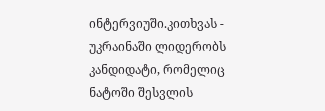ინტერვიუში.კითხვას - უკრაინაში ლიდერობს კანდიდატი, რომელიც ნატოში შესვლის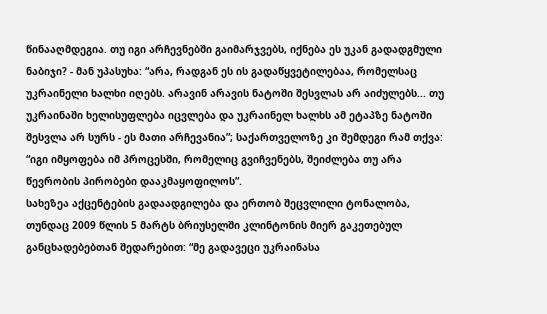წინააღმდეგია. თუ იგი არჩევნებში გაიმარჯვებს, იქნება ეს უკან გადადგმული ნაბიჯი? - მან უპასუხა: “არა, რადგან ეს ის გადაწყვეტილებაა, რომელსაც უკრაინელი ხალხი იღებს. არავინ არავის ნატოში შესვლას არ აიძულებს... თუ უკრაინაში ხელისუფლება იცვლება და უკრაინელ ხალხს ამ ეტაპზე ნატოში შესვლა არ სურს - ეს მათი არჩევანია”; საქართველოზე კი შემდეგი რამ თქვა: “იგი იმყოფება იმ პროცესში, რომელიც გვიჩვენებს, შეიძლება თუ არა წევრობის პირობები დააკმაყოფილოს”.
სახეზეა აქცენტების გადაადგილება და ერთობ შეცვლილი ტონალობა, თუნდაც 2009 წლის 5 მარტს ბრიუსელში კლინტონის მიერ გაკეთებულ განცხადებებთან შედარებით: “მე გადავეცი უკრაინასა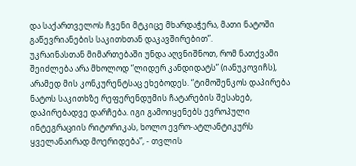და საქართველოს ჩვენი მტკიცე მხარდაჭერა, მათი ნატოში გაწევრიანების საკითხთან დაკავშირებით”.
უკრაინასთან მიმართებაში უნდა აღვნიშნოთ, რომ ნათქვამი შეიძლება არა მხოლოდ “ლიდერ კანდიდატს” (იანუკოვიჩს), არამედ მის კონკურენტსაც ეხებოდეს. “ტიმოშენკოს დაპირება ნატოს საკითხზე რეფერენდუმის ჩატარების შესახებ, დაპირებადვე დარჩება. იგი გამოიყენებს ევროპული ინტეგრაციის რიტორიკას, ხოლო ევრო-ატლანტიკურს ყველანაირად მოერიდება”, - თვლის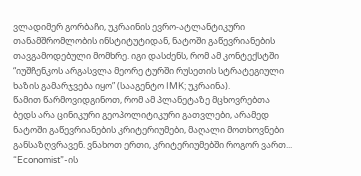ვლადიმერ გორბაჩი, უკრაინის ევრო-ატლანტიკური თანამშრომლობის ინსტიტუტიდან, ნატოში გაწევრიანების თავგამოდებული მომხრე. იგი დასძენს, რომ ამ კონტექსტში “იუშჩენკოს არგასვლა მეორე ტურში რუსეთის სტრატეგიული ხაზის გამარჯვება იყო” (სააგენტო IMK; უკრაინა).
წამით წარმოვიდგინოთ, რომ ამ პლანეტაზე მცხოვრებთა ბედს არა ცინიკური გეოპოლიტიკური გათვლები, არამედ ნატოში გაწევრიანების კრიტერიუმები, მაღალი მოთხოვნები განსაზღვრავენ. ვნახოთ ერთი, კრიტერიუმებში როგორ ვართ... “Economist”-ის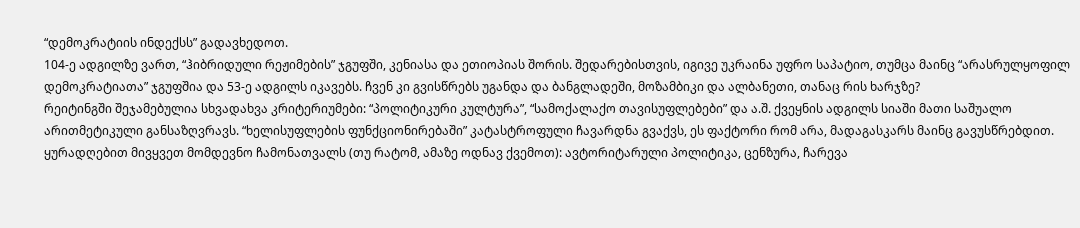“დემოკრატიის ინდექსს” გადავხედოთ.
104-ე ადგილზე ვართ, “ჰიბრიდული რეჟიმების” ჯგუფში, კენიასა და ეთიოპიას შორის. შედარებისთვის, იგივე უკრაინა უფრო საპატიო, თუმცა მაინც “არასრულყოფილ დემოკრატიათა” ჯგუფშია და 53-ე ადგილს იკავებს. ჩვენ კი გვისწრებს უგანდა და ბანგლადეში, მოზამბიკი და ალბანეთი, თანაც რის ხარჯზე?
რეიტინგში შეჯამებულია სხვადახვა კრიტერიუმები: “პოლიტიკური კულტურა”, “სამოქალაქო თავისუფლებები” და ა.შ. ქვეყნის ადგილს სიაში მათი საშუალო არითმეტიკული განსაზღვრავს. “ხელისუფლების ფუნქციონირებაში” კატასტროფული ჩავარდნა გვაქვს, ეს ფაქტორი რომ არა, მადაგასკარს მაინც გავუსწრებდით.
ყურადღებით მივყვეთ მომდევნო ჩამონათვალს (თუ რატომ, ამაზე ოდნავ ქვემოთ): ავტორიტარული პოლიტიკა, ცენზურა, ჩარევა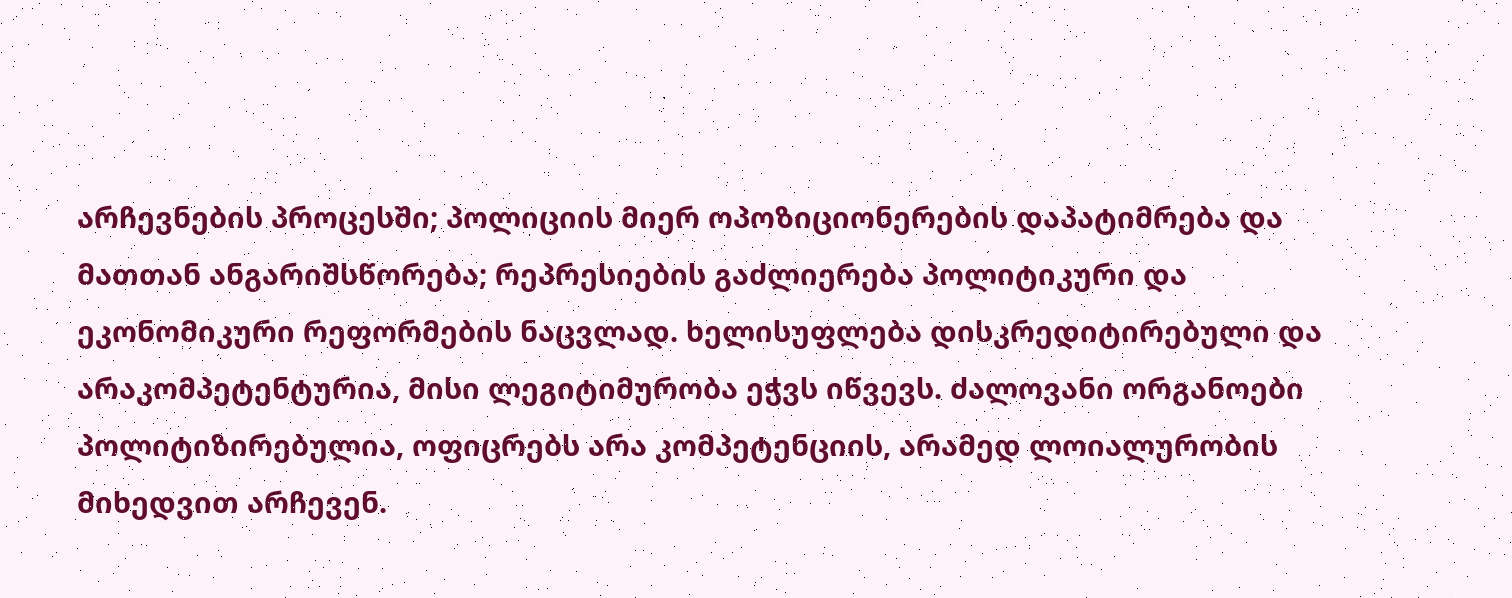არჩევნების პროცესში; პოლიციის მიერ ოპოზიციონერების დაპატიმრება და მათთან ანგარიშსწორება; რეპრესიების გაძლიერება პოლიტიკური და ეკონომიკური რეფორმების ნაცვლად. ხელისუფლება დისკრედიტირებული და არაკომპეტენტურია, მისი ლეგიტიმურობა ეჭვს იწვევს. ძალოვანი ორგანოები პოლიტიზირებულია, ოფიცრებს არა კომპეტენციის, არამედ ლოიალურობის მიხედვით არჩევენ.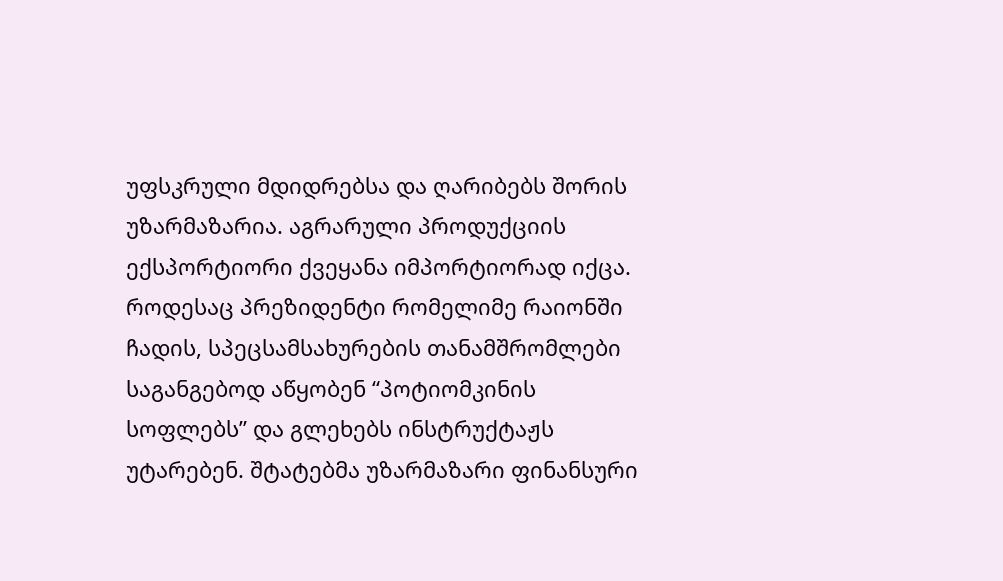უფსკრული მდიდრებსა და ღარიბებს შორის უზარმაზარია. აგრარული პროდუქციის ექსპორტიორი ქვეყანა იმპორტიორად იქცა. როდესაც პრეზიდენტი რომელიმე რაიონში ჩადის, სპეცსამსახურების თანამშრომლები საგანგებოდ აწყობენ “პოტიომკინის სოფლებს” და გლეხებს ინსტრუქტაჟს უტარებენ. შტატებმა უზარმაზარი ფინანსური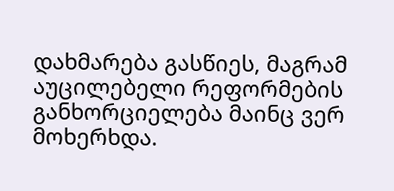დახმარება გასწიეს, მაგრამ აუცილებელი რეფორმების განხორციელება მაინც ვერ მოხერხდა.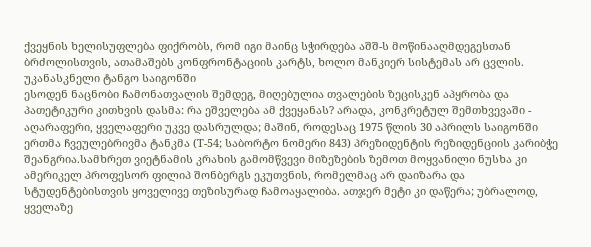ქვეყნის ხელისუფლება ფიქრობს, რომ იგი მაინც სჭირდება აშშ-ს მოწინააღმდეგესთან ბრძოლისთვის, ათამაშებს კონფრონტაციის კარტს, ხოლო მანკიერ სისტემას არ ცვლის.
უკანასკნელი ტანგო საიგონში
ესოდენ ნაცნობი ჩამონათვალის შემდეგ, მიღებულია თვალების ზეცისკენ აპყრობა და პათეტიკური კითხვის დასმა: რა ეშველება ამ ქვეყანას? არადა, კონკრეტულ შემთხვევაში - აღარაფერი, ყველაფერი უკვე დასრულდა; მაშინ, როდესაც 1975 წლის 30 აპრილს საიგონში ერთმა ჩვეულებრივმა ტანკმა (T-54; საბორტო ნომერი 843) პრეზიდენტის რეზიდენციის კარიბჭე შეანგრია.სამხრეთ ვიეტნამის კრახის გამომწვევი მიზეზების ზემოთ მოყვანილი ნუსხა კი ამერიკელ პროფესორ ფილიპ შონბერგს ეკუთვნის, რომელმაც არ დაიზარა და სტუდენტებისთვის ყოველივე თეზისურად ჩამოაყალიბა. ათჯერ მეტი კი დაწერა; უბრალოდ, ყველაზე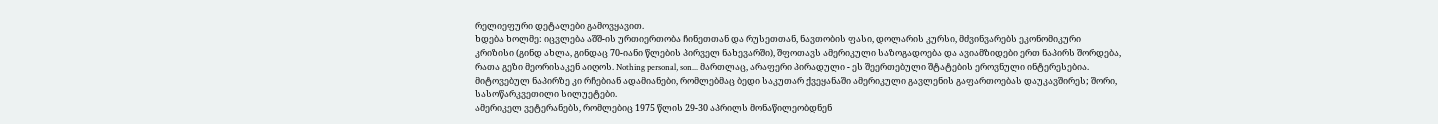რელიეფური დეტალები გამოვყავით.
ხდება ხოლმე: იცვლება აშშ-ის ურთიერთობა ჩინეთთან და რუსეთთან, ნავთობის ფასი, დოლარის კურსი, მძვინვარებს ეკონომიკური კრიზისი (გინდ ახლა, გინდაც 70-იანი წლების პირველ ნახევარში), შფოთავს ამერიკული საზოგადოება და ავიამზიდები ერთ ნაპირს შორდება, რათა გეზი მეორისაკენ აიღოს. Nothing personal, son... მართლაც, არაფერი პირადული - ეს შეერთებული შტატების ეროვნული ინტერესებია. მიტოვებულ ნაპირზე კი რჩებიან ადამიანები, რომლებმაც ბედი საკუთარ ქვეყანაში ამერიკული გავლენის გაფართოებას დაუკავშირეს; შორი, სასოწარკვეთილი სილუეტები.
ამერიკელ ვეტერანებს, რომლებიც 1975 წლის 29-30 აპრილს მონაწილეობდნენ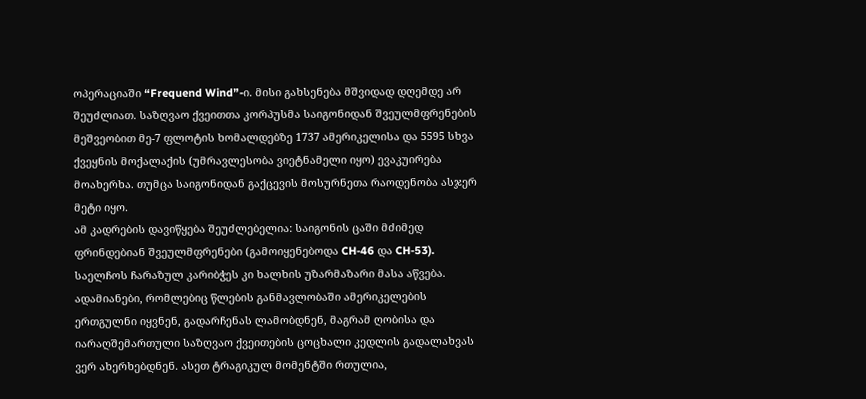ოპერაციაში “Frequend Wind”-ი. მისი გახსენება მშვიდად დღემდე არ შეუძლიათ. საზღვაო ქვეითთა კორპუსმა საიგონიდან შვეულმფრენების მეშვეობით მე-7 ფლოტის ხომალდებზე 1737 ამერიკელისა და 5595 სხვა ქვეყნის მოქალაქის (უმრავლესობა ვიეტნამელი იყო) ევაკუირება მოახერხა. თუმცა საიგონიდან გაქცევის მოსურნეთა რაოდენობა ასჯერ მეტი იყო.
ამ კადრების დავიწყება შეუძლებელია: საიგონის ცაში მძიმედ ფრინდებიან შვეულმფრენები (გამოიყენებოდა CH-46 და CH-53). საელჩოს ჩარაზულ კარიბჭეს კი ხალხის უზარმაზარი მასა აწვება. ადამიანები, რომლებიც წლების განმავლობაში ამერიკელების ერთგულნი იყვნენ, გადარჩენას ლამობდნენ, მაგრამ ღობისა და იარაღშემართული საზღვაო ქვეითების ცოცხალი კედლის გადალახვას ვერ ახერხებდნენ. ასეთ ტრაგიკულ მომენტში რთულია,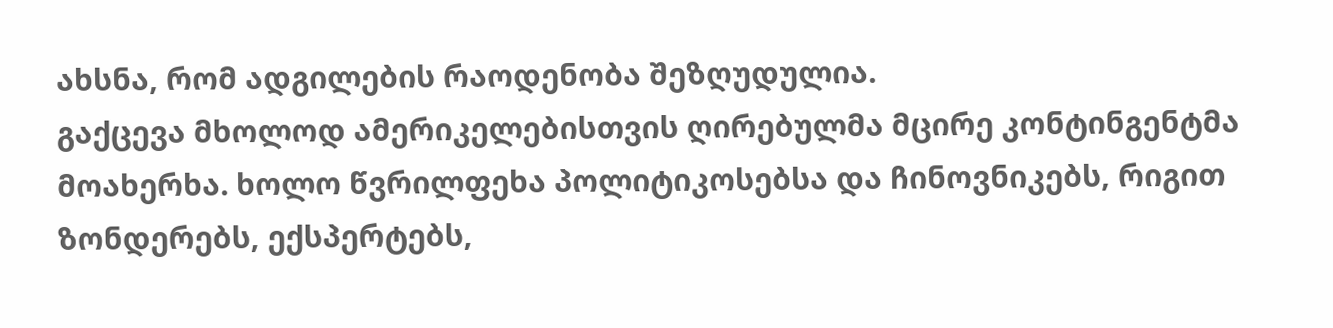ახსნა, რომ ადგილების რაოდენობა შეზღუდულია.
გაქცევა მხოლოდ ამერიკელებისთვის ღირებულმა მცირე კონტინგენტმა მოახერხა. ხოლო წვრილფეხა პოლიტიკოსებსა და ჩინოვნიკებს, რიგით ზონდერებს, ექსპერტებს,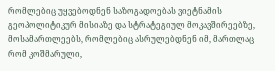რომლებიც უყვებოდნენ საზოგადოებას ვიეტნამის გეოპოლიტიკურ მისიაზე და სტრატეგიულ მოკავშირეებზე, მოსამართლეებს, რომლებიც ასრულებდნენ იმ, მართლაც რომ კოშმარული,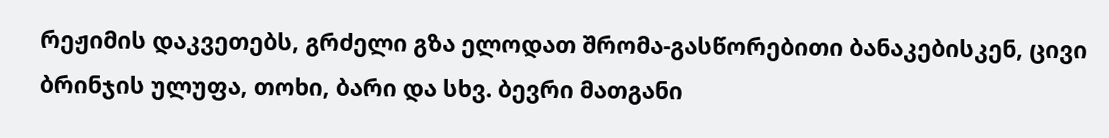რეჟიმის დაკვეთებს, გრძელი გზა ელოდათ შრომა-გასწორებითი ბანაკებისკენ, ცივი ბრინჯის ულუფა, თოხი, ბარი და სხვ. ბევრი მათგანი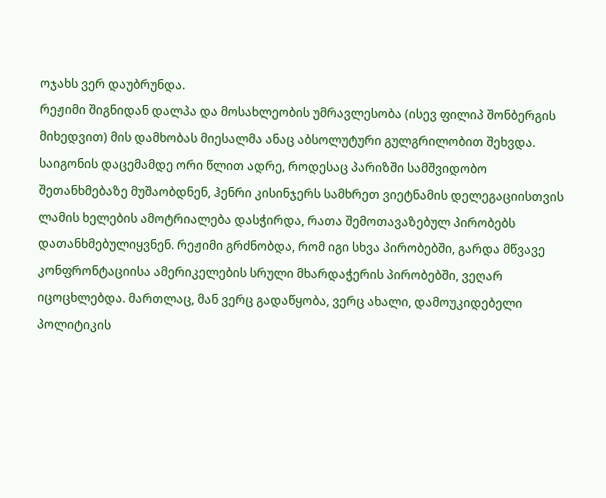ოჯახს ვერ დაუბრუნდა.
რეჟიმი შიგნიდან დალპა და მოსახლეობის უმრავლესობა (ისევ ფილიპ შონბერგის მიხედვით) მის დამხობას მიესალმა ანაც აბსოლუტური გულგრილობით შეხვდა. საიგონის დაცემამდე ორი წლით ადრე, როდესაც პარიზში სამშვიდობო შეთანხმებაზე მუშაობდნენ, ჰენრი კისინჯერს სამხრეთ ვიეტნამის დელეგაციისთვის ლამის ხელების ამოტრიალება დასჭირდა, რათა შემოთავაზებულ პირობებს დათანხმებულიყვნენ. რეჟიმი გრძნობდა, რომ იგი სხვა პირობებში, გარდა მწვავე კონფრონტაციისა ამერიკელების სრული მხარდაჭერის პირობებში, ვეღარ იცოცხლებდა. მართლაც, მან ვერც გადაწყობა, ვერც ახალი, დამოუკიდებელი პოლიტიკის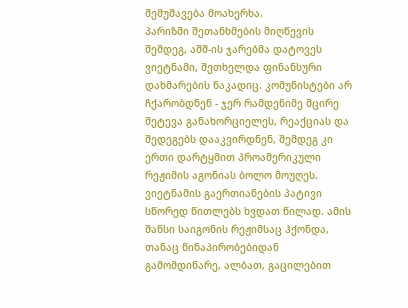შემუშავება მოახერხა.
პარიზში შეთანხმების მიღწევის შემდეგ, აშშ-ის ჯარებმა დატოვეს ვიეტნამი, შეთხელდა ფინანსური დახმარების ნაკადიც. კომუნისტები არ ჩქარობდნენ - ჯერ რამდენიმე მცირე შეტევა განახორციელეს, რეაქციას და შედეგებს დააკვირდნენ, შემდეგ კი ერთი დარტყმით პროამერიკული რეჟიმის აგონიას ბოლო მოუღეს. ვიეტნამის გაერთიანების პატივი სწორედ წითლებს ხვდათ წილად. ამის შანსი საიგონის რეჟიმსაც ჰქონდა, თანაც წინაპირობებიდან გამომდინარე, ალბათ, გაცილებით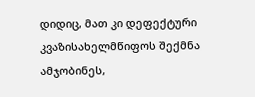დიდიც, მათ კი დეფექტური კვაზისახელმწიფოს შექმნა ამჯობინეს,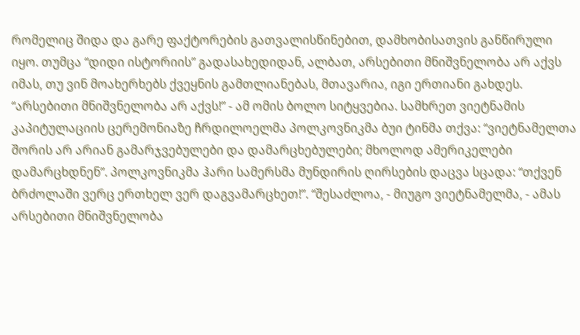რომელიც შიდა და გარე ფაქტორების გათვალისწინებით, დამხობისათვის განწირული იყო. თუმცა “დიდი ისტორიის” გადასახედიდან, ალბათ, არსებითი მნიშვნელობა არ აქვს იმას, თუ ვინ მოახერხებს ქვეყნის გამთლიანებას, მთავარია, იგი ერთიანი გახდეს.
“არსებითი მნიშვნელობა არ აქვს!” - ამ ომის ბოლო სიტყვებია. სამხრეთ ვიეტნამის კაპიტულაციის ცერემონიაზე ჩრდილოელმა პოლკოვნიკმა ბუი ტინმა თქვა: “ვიეტნამელთა შორის არ არიან გამარჯვებულები და დამარცხებულები; მხოლოდ ამერიკელები დამარცხდნენ”. პოლკოვნიკმა ჰარი სამერსმა მუნდირის ღირსების დაცვა სცადა: “თქვენ ბრძოლაში ვერც ერთხელ ვერ დაგვამარცხეთ!”. “შესაძლოა, - მიუგო ვიეტნამელმა, - ამას არსებითი მნიშვნელობა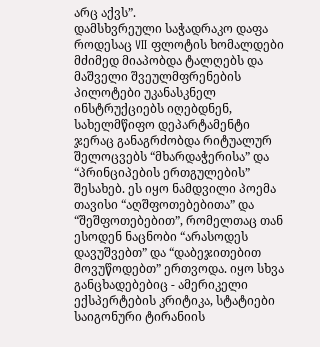არც აქვს”.
დამსხვრეული საჭადრაკო დაფა
როდესაც VII ფლოტის ხომალდები მძიმედ მიაპობდა ტალღებს და მაშველი შვეულმფრენების პილოტები უკანასკნელ ინსტრუქციებს იღებდნენ, სახელმწიფო დეპარტამენტი ჯერაც განაგრძობდა რიტუალურ შელოცვებს “მხარდაჭერისა” და “პრინციპების ერთგულების” შესახებ. ეს იყო ნამდვილი პოემა თავისი “აღშფოთებებითა” და “შეშფოთებებით”, რომელთაც თან ესოდენ ნაცნობი “არასოდეს დავუშვებთ” და “დაბეჯითებით მოვუწოდებთ” ერთვოდა. იყო სხვა განცხადებებიც - ამერიკელი ექსპერტების კრიტიკა, სტატიები საიგონური ტირანიის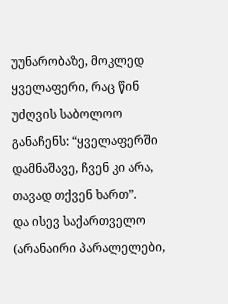უუნარობაზე, მოკლედ ყველაფერი, რაც წინ უძღვის საბოლოო განაჩენს: “ყველაფერში დამნაშავე, ჩვენ კი არა, თავად თქვენ ხართ”.
და ისევ საქართველო (არანაირი პარალელები,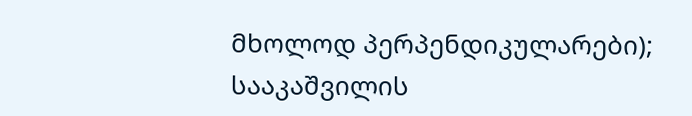მხოლოდ პერპენდიკულარები); სააკაშვილის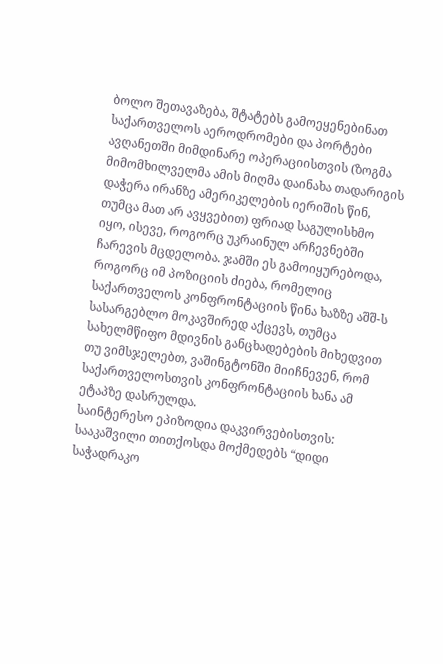ბოლო შეთავაზება, შტატებს გამოეყენებინათ საქართველოს აეროდრომები და პორტები ავღანეთში მიმდინარე ოპერაციისთვის (ზოგმა მიმომხილველმა ამის მიღმა დაინახა თადარიგის დაჭერა ირანზე ამერიკელების იერიშის წინ, თუმცა მათ არ ავყვებით) ფრიად საგულისხმო იყო, ისევე, როგორც უკრაინულ არჩევნებში ჩარევის მცდელობა. ჯამში ეს გამოიყურებოდა, როგორც იმ პოზიციის ძიება, რომელიც საქართველოს კონფრონტაციის წინა ხაზზე აშშ-ს სასარგებლო მოკავშირედ აქცევს, თუმცა სახელმწიფო მდივნის განცხადებების მიხედვით თუ ვიმსჯელებთ, ვაშინგტონში მიიჩნევენ, რომ საქართველოსთვის კონფრონტაციის ხანა ამ ეტაპზე დასრულდა.
საინტერესო ეპიზოდია დაკვირვებისთვის: სააკაშვილი თითქოსდა მოქმედებს “დიდი საჭადრაკო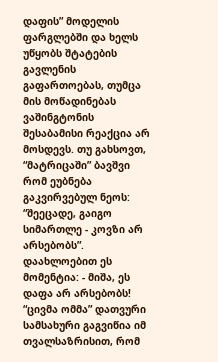დაფის” მოდელის ფარგლებში და ხელს უწყობს შტატების გავლენის გაფართოებას, თუმცა მის მოწადინებას ვაშინგტონის შესაბამისი რეაქცია არ მოსდევს. თუ გახსოვთ, “მატრიცაში” ბავშვი რომ ეუბნება გაკვირვებულ ნეოს: “შეეცადე, გაიგო სიმართლე - კოვზი არ არსებობს”. დაახლოებით ეს მომენტია: - მიშა, ეს დაფა არ არსებობს!
“ცივმა ომმა” დათვური სამსახური გაგვიწია იმ თვალსაზრისით, რომ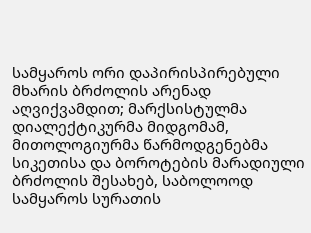სამყაროს ორი დაპირისპირებული მხარის ბრძოლის არენად აღვიქვამდით; მარქსისტულმა დიალექტიკურმა მიდგომამ, მითოლოგიურმა წარმოდგენებმა სიკეთისა და ბოროტების მარადიული ბრძოლის შესახებ, საბოლოოდ სამყაროს სურათის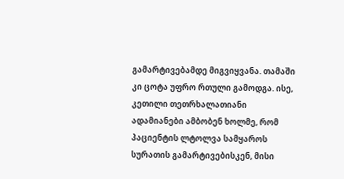გამარტივებამდე მიგვიყვანა. თამაში კი ცოტა უფრო რთული გამოდგა. ისე, კეთილი თეთრხალათიანი ადამიანები ამბობენ ხოლმე, რომ პაციენტის ლტოლვა სამყაროს სურათის გამარტივებისკენ, მისი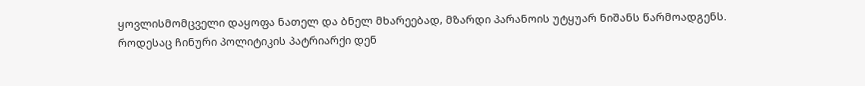ყოვლისმომცველი დაყოფა ნათელ და ბნელ მხარეებად, მზარდი პარანოის უტყუარ ნიშანს წარმოადგენს.
როდესაც ჩინური პოლიტიკის პატრიარქი დენ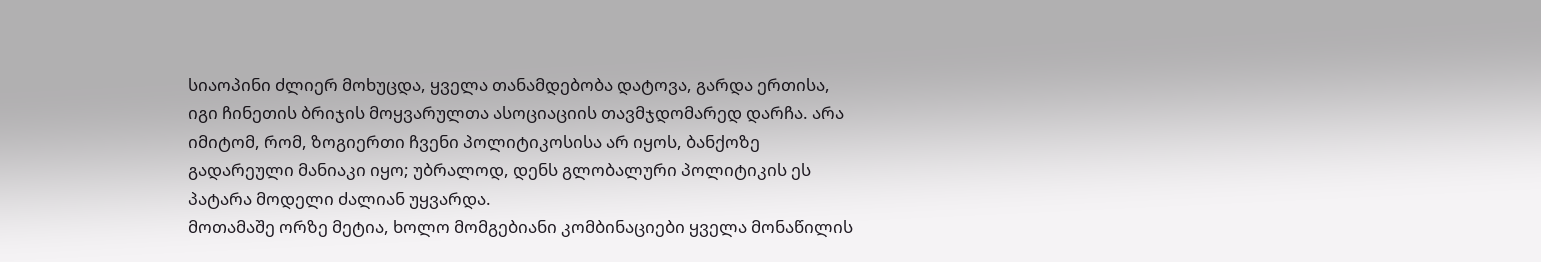სიაოპინი ძლიერ მოხუცდა, ყველა თანამდებობა დატოვა, გარდა ერთისა, იგი ჩინეთის ბრიჯის მოყვარულთა ასოციაციის თავმჯდომარედ დარჩა. არა იმიტომ, რომ, ზოგიერთი ჩვენი პოლიტიკოსისა არ იყოს, ბანქოზე გადარეული მანიაკი იყო; უბრალოდ, დენს გლობალური პოლიტიკის ეს პატარა მოდელი ძალიან უყვარდა.
მოთამაშე ორზე მეტია, ხოლო მომგებიანი კომბინაციები ყველა მონაწილის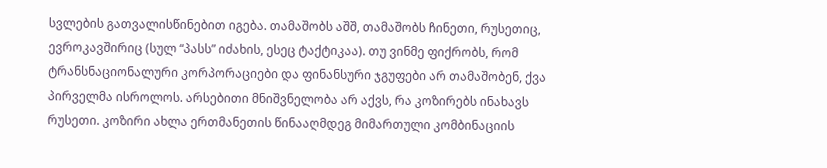სვლების გათვალისწინებით იგება. თამაშობს აშშ, თამაშობს ჩინეთი, რუსეთიც, ევროკავშირიც (სულ “პასს” იძახის, ესეც ტაქტიკაა). თუ ვინმე ფიქრობს, რომ ტრანსნაციონალური კორპორაციები და ფინანსური ჯგუფები არ თამაშობენ, ქვა პირველმა ისროლოს. არსებითი მნიშვნელობა არ აქვს, რა კოზირებს ინახავს რუსეთი. კოზირი ახლა ერთმანეთის წინააღმდეგ მიმართული კომბინაციის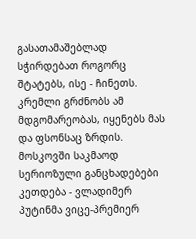გასათამაშებლად სჭირდებათ როგორც შტატებს, ისე - ჩინეთს.
კრემლი გრძნობს ამ მდგომარეობას, იყენებს მას და ფსონსაც ზრდის. მოსკოვში საკმაოდ სერიოზული განცხადებები კეთდება - ვლადიმერ პუტინმა ვიცე-პრემიერ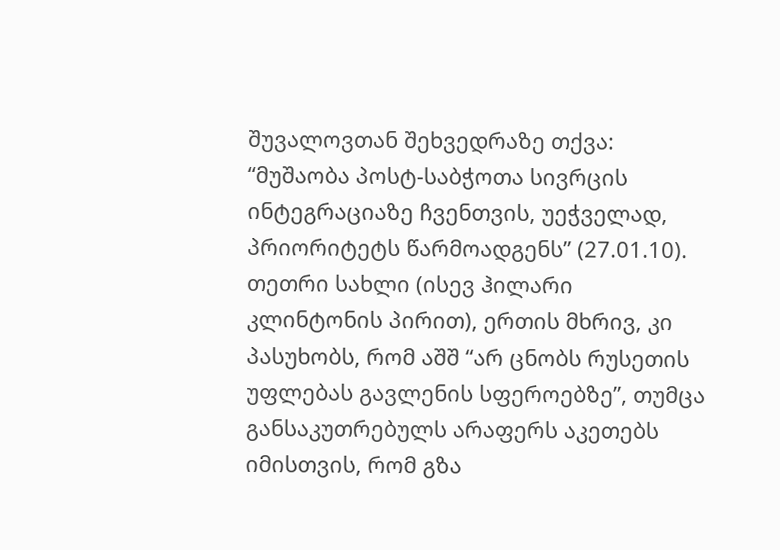შუვალოვთან შეხვედრაზე თქვა: “მუშაობა პოსტ-საბჭოთა სივრცის ინტეგრაციაზე ჩვენთვის, უეჭველად, პრიორიტეტს წარმოადგენს” (27.01.10). თეთრი სახლი (ისევ ჰილარი კლინტონის პირით), ერთის მხრივ, კი პასუხობს, რომ აშშ “არ ცნობს რუსეთის უფლებას გავლენის სფეროებზე”, თუმცა განსაკუთრებულს არაფერს აკეთებს იმისთვის, რომ გზა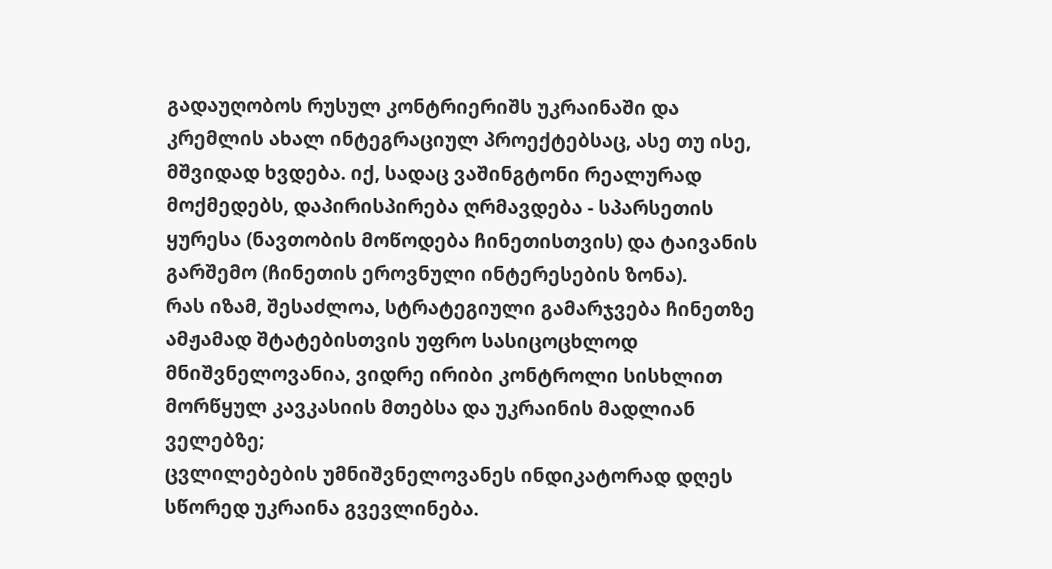გადაუღობოს რუსულ კონტრიერიშს უკრაინაში და კრემლის ახალ ინტეგრაციულ პროექტებსაც, ასე თუ ისე, მშვიდად ხვდება. იქ, სადაც ვაშინგტონი რეალურად მოქმედებს, დაპირისპირება ღრმავდება - სპარსეთის ყურესა (ნავთობის მოწოდება ჩინეთისთვის) და ტაივანის გარშემო (ჩინეთის ეროვნული ინტერესების ზონა).
რას იზამ, შესაძლოა, სტრატეგიული გამარჯვება ჩინეთზე ამჟამად შტატებისთვის უფრო სასიცოცხლოდ მნიშვნელოვანია, ვიდრე ირიბი კონტროლი სისხლით მორწყულ კავკასიის მთებსა და უკრაინის მადლიან ველებზე;
ცვლილებების უმნიშვნელოვანეს ინდიკატორად დღეს სწორედ უკრაინა გვევლინება.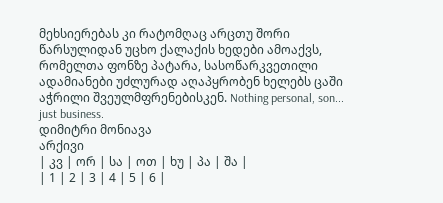მეხსიერებას კი რატომღაც არცთუ შორი წარსულიდან უცხო ქალაქის ხედები ამოაქვს, რომელთა ფონზე პატარა, სასოწარკვეთილი ადამიანები უძლურად აღაპყრობენ ხელებს ცაში აჭრილი შვეულმფრენებისკენ. Nothing personal, son... just business.
დიმიტრი მონიავა
არქივი
| კვ | ორ | სა | ოთ | ხუ | პა | შა |
| 1 | 2 | 3 | 4 | 5 | 6 |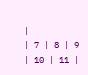|
| 7 | 8 | 9 | 10 | 11 |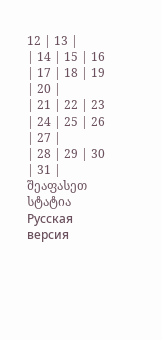12 | 13 |
| 14 | 15 | 16 | 17 | 18 | 19 | 20 |
| 21 | 22 | 23 | 24 | 25 | 26 | 27 |
| 28 | 29 | 30 | 31 |
შეაფასეთ სტატია
Русская версия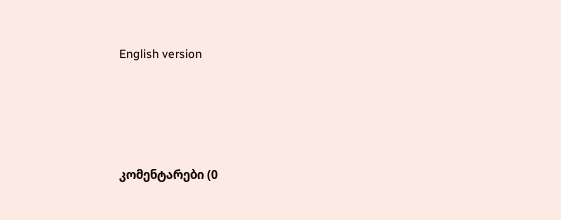English version






კომენტარები (0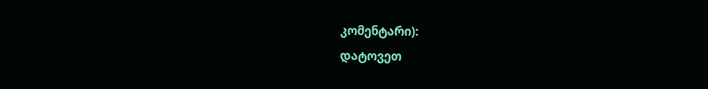კომენტარი):
დატოვეთ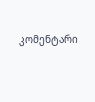კომენტარი